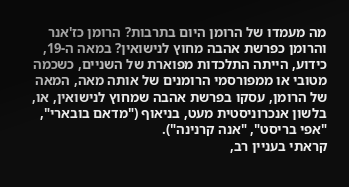מה מעמדו של הרומן היום בתרבות? הרומן כז'אנר והרומן כפרשת אהבה מחוץ לנישואין? במאה ה-19, כידוע, הייתה התלכדות מפוארת של השניים, כשכמה מטובי או ממפורסמי הרומנים של אותה מאה, המאה של הרומן, עסקו בפרשת אהבה שמחוץ לנישואין, או, בלשון אנכרוניסטית מעט, בניאוף ("מדאם בובארי", "אפי בריסט", "אנה קרנינה").
קראתי בעניין רב,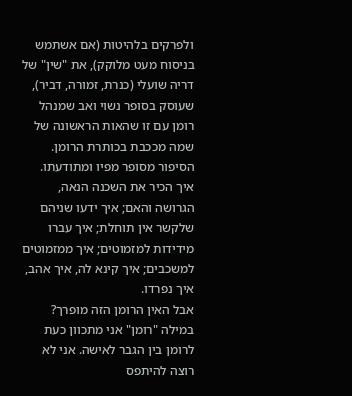ולפרקים בלהיטות (אם אשתמש בניסוח מעט מלוקק), את "שין" של דריה שועלי (כנרת, זמורה, דביר), שעוסק בסופר נשוי ואב שמנהל רומן עם זו שהאות הראשונה של שמה מככבת בכותרת הרומן. הסיפור מסופר מפיו ומתודעתו. איך הכיר את השכנה הנאה, הגרושה והאם; איך ידעו שניהם שלקשר אין תוחלת; איך עברו מידידות למזמוטים; איך ממזמוטים למשכבים; איך קינא לה, איך אהב, איך נפרדו.
אבל האין הרומן הזה מופרך? במילה "רומן" אני מתכוון כעת לרומן בין הגבר לאישה. אני לא רוצה להיתפס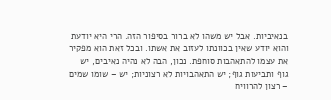בנאיביות. אבל יש משהו לא ברור בסיפור הזה. הרי היא יודעת והוא יודע שאין בכוונתו לעזוב את אשתו. ובכל זאת הוא מפקיר את עצמו להתאהבות סוחפת. נכון, הבה לא נהיה נאיבים, יש גוף ותביעות גוף; יש התאהבויות לא רצוניות; יש – שומו שמים – רצון להרוויח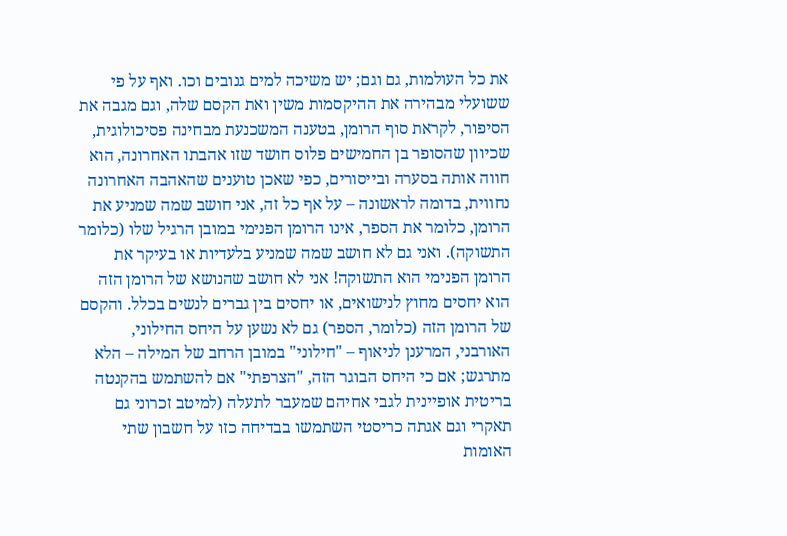את כל העולמות, גם וגם; יש משיכה למים גנובים וכו. ואף על פי ששועלי מבהירה את ההיקסמות משין ואת הקסם שלה, וגם מגבה את הסיפור, לקראת סוף הרומן, בטענה המשכנעת מבחינה פסיכולוגית, שכיוון שהסופר בן החמישים פלוס חושד שזו אהבתו האחרונה, הוא חווה אותה בסערה ובייסורים, כפי שאכן טוענים שהאהבה האחרונה נחווית, בדומה לראשונה – על אף כל זה, אני חושב שמה שמניע את הרומן, כלומר את הספר, אינו הרומן הפנימי במובן הרגיל שלו (כלומר התשוקה). ואני גם לא חושב שמה שמניע בלעדיות או בעיקר את הרומן הפנימי הוא התשוקה! אני לא חושב שהנושא של הרומן הזה הוא יחסים מחוץ לנישואים, או יחסים בין גברים לנשים בכלל. והקסם של הרומן הזה (כלומר, הספר) גם לא נשען על היחס החילוני, האורבני, המרענן לניאוף – "חילוני" במובן הרחב של המילה – הלא מתרגש; אם כי היחס הבוגר הזה, "הצרפתי" אם להשתמש בהקנטה בריטית אופיינית לגבי אחיהם שמעבר לתעלה (למיטב זכרוני גם תאקרי וגם אגתה כריסטי השתמשו בבדיחה כזו על חשבון שתי האומות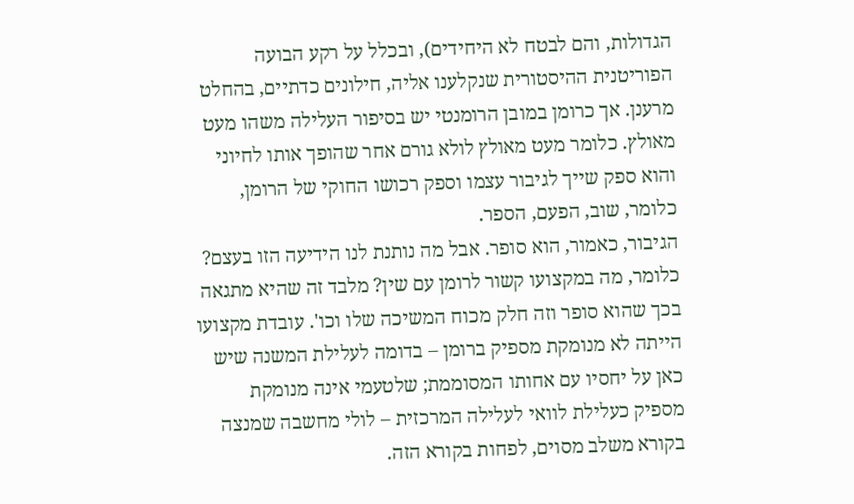הגדולות, והם לבטח לא היחידים), ובכלל על רקע הבועה הפוריטנית ההיסטורית שנקלענו אליה, חילונים כדתיים, בהחלט מרענן. אך כרומן במובן הרומנטי יש בסיפור העלילה משהו מעט מאולץ. כלומר מעט מאולץ לולא גורם אחר שהופך אותו לחיוני והוא ספק שייך לגיבור עצמו וספק רכושו החוקי של הרומן, כלומר, שוב, הפעם, הספר.
הגיבור, כאמור, הוא סופר. אבל מה נותנת לנו הידיעה הזו בעצם? כלומר, מה במקצועו קשור לרומן עם שין? מלבד זה שהיא מתגאה בכך שהוא סופר וזה חלק מכוח המשיכה שלו וכו'. עובדת מקצועו הייתה לא מנומקת מספיק ברומן – בדומה לעלילת המשנה שיש כאן על יחסיו עם אחותו המסוממת; שלטעמי אינה מנומקת מספיק כעלילת לוואי לעלילה המרכזית – לולי מחשבה שמנצה בקורא משלב מסוים, לפחות בקורא הזה.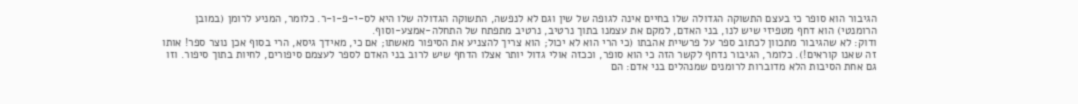הגיבור הוא סופר כי בעצם התשוקה הגדולה שלו בחיים אינה לגופה של שין וגם לא לנפשה, התשוקה הגדולה שלו היא לס-י-פ-ו-ר. כלומר, המניע לרומן (במובן הרומנטי) הוא דחף מטפיזי שיש לנו, בני האדם, למקם את עצמנו בתוך נרטיב, נרטיב מתפתח של התחלה-אמצע-וסוף.
ודוק: לא שהגיבור מתכוון לכתוב ספר על פרשיית אהבתו (כי הרי הוא לא יכול; הוא צריך להצניע את הסיפור מאשתו; אם כי, מאידך גיסא, הרי בסוף אכן נוצר ספר! אותו זה שאנו קוראים!). כלומר, הגיבור נדחף לקשר הזה כי הוא סופר, וככזה אולי גדול יותר אצלו הדחף שיש לרוב בני האדם לספר לעצמם סיפורים, לחיות בתוך סיפור. וזו גם אחת הסיבות הלא מדוברות לרומנים שמנהלים בני אדם: הם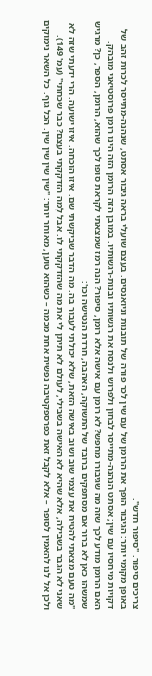צריכים סיפור. "סיפור חדש".
באופן מקומי יותר: הגיבור הופך את הרומן של עם שין לכר פורה של תובנות וניואנסים. בעצם שועלי בראה גיבור אסתט, שנהנה-מתייסר לכרות זהב של דקויות מיחסיו עם שין; אסתט הנהנה-מתייסר לבחון ולפרוש ולנסח את רגשותיו ובנות-רגשותיו. במובן הזה הרומן הזה הינו רומן פרוסטיאני מובהק.
האם הרומן מודע לכך שזה מה שגיבורו מחפש? לא רומן עם אישה אלא רומן, סיפור? הנה רמז שמצאתי לקראת סופו לכך שהוא, הרומן, הספר, כן? מרגיש שמשהו כאן לא ברור אם מסתפקים ברובד של התשוקה, האהבה, חרדת הנטישה וכו':
"מה טעם מצאתי להטיח את עצמי שוב ושוב באישה הזאת, שלא יכולתי לעבור בה. מה הדבר שביקשתי שם. איזו הוכחה. איזו ישועה. הרי ידעתי שזה לא שאני לא הגבר בשבילה, אלא שהיא לא האישה בשבילי, לעולם לא תיתן לי את מה שהזדקקתי לו. אבל לְמה הזדקקתי בעצם? כבר שכחתי" (עמ' 149).
ולכן אל לנו להאמין לסופר – אלא לקבל זאת כפרספקטיבה נפשית אחת מכמה – כשהוא טוען, מאוחר יותר: "שין שין שין שין. הכל גוף. כל השאר נימוקים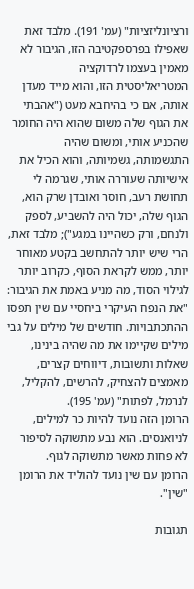ורציונליזציות" (עמ' 191). מלבד זאת שאפילו בפרספקטיבה הזו, הגיבור לא מאמין בעצמו לרדוקציה המטריאליסטית הזו, והוא מייד מעדן אותה, אם כי בהיחבא מעט ("אהבתי את הגוף שלה משום שהוא היה החומר שהכניע אותי, ומשום שהיה התגשמותה, גשמיותה, והוא הכיל את אישיותה שעוררה אותי, שגרמה לי תחושת רעב, חוסר ואובדן שרק הוא, הגוף שלה, יכול היה להשביע, לספק ולנחם, ורק כשהיינו במגע"); מלבד זאת, הרי שיש יותר להתחשב בקטע מאוחר יותר, ממש לקראת הסוף, כקרוב יותר לגילוי הסוד, מה מניע באמת את הגיבור: "את הנפח העיקרי ביחסיי עם שין תפסו ההתכתבויות. חודשים של מילים על גבי מילים שקיימו את מה שהיה בינינו, שאלות ותשובות, דיווחים קצרים, מאמצים להצחיק, להרשים, להקליל, לנרמל, לפתות" (עמ' 195).
הרומן הזה נועד להיות כר למילים, לניואנסים. הוא נבע מתשוקה לסיפור לא פחות מאשר מתשוקה לגוף.
הרומן עם שין נועד להוליד את הרומן "שין".

תגובות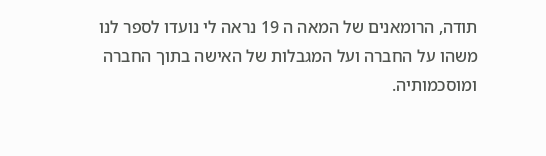תודה, הרומאנים של המאה ה 19 נראה לי נועדו לספר לנו משהו על החברה ועל המגבלות של האישה בתוך החברה ומוסכמותיה.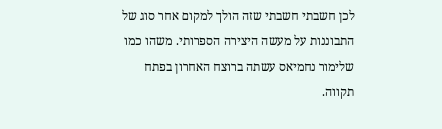לכן חשבתי חשבתי שזה הולך למקום אחר סוג של התבוננות על מעשה היצירה הספרותי. משהו כמו שלימור נחמיאס עשתה ברוצח האחרון בפתח תקווה.